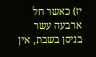יז) כאשר חל ארבעה עשר בניסן בשבת, אין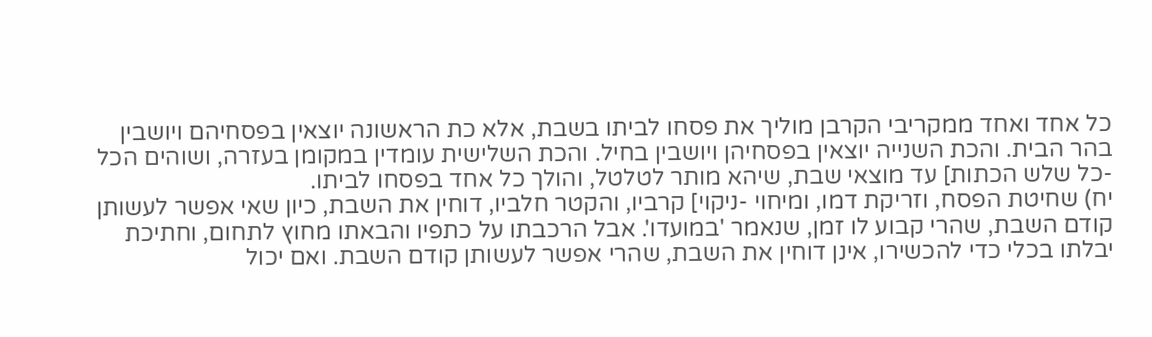כל אחד ואחד ממקריבי הקרבן מוליך את פסחו לביתו בשבת, אלא כת הראשונה יוצאין בפסחיהם ויושבין בהר הבית. והכת השנייה יוצאין בפסחיהן ויושבין בחיל. והכת השלישית עומדין במקומן בעזרה, ושוהים הכל -כל שלש הכתות] עד מוצאי שבת, שיהא מותר לטלטל, והולך כל אחד בפסחו לביתו.
יח) שחיטת הפסח, וזריקת דמו, ומיחוי -ניקוי] קרביו, והקטר חלביו, דוחין את השבת, כיון שאי אפשר לעשותן קודם השבת, שהרי קבוע לו זמן, שנאמר 'במועדו'. אבל הרכבתו על כתפיו והבאתו מחוץ לתחום, וחתיכת יבלתו בכלי כדי להכשירו, אינן דוחין את השבת, שהרי אפשר לעשותן קודם השבת. ואם יכול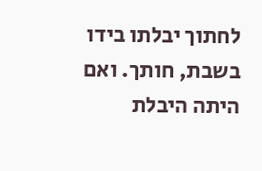לחתוך יבלתו בידו בשבת, חותך. ואם היתה היבלת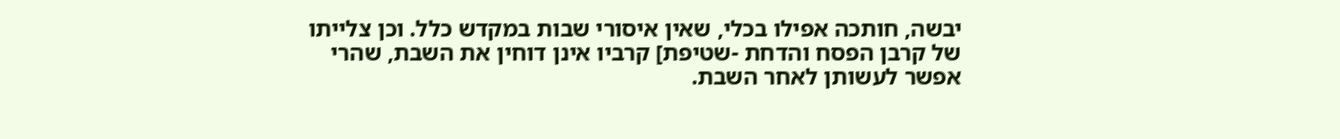יבשה, חותכה אפילו בכלי, שאין איסורי שבות במקדש כלל. וכן צלייתו של קרבן הפסח והדחת -שטיפת] קרביו אינן דוחין את השבת, שהרי אפשר לעשותן לאחר השבת.